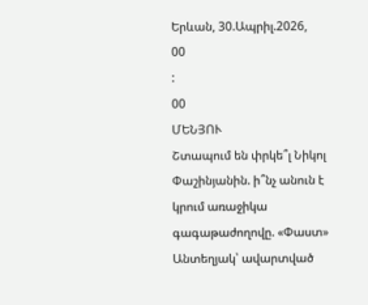Երևան, 30.Ապրիլ.2026,
00
:
00
ՄԵՆՅՈՒ
Շտապում են փրկե՞լ Նիկոլ Փաշինյանին. ի՞նչ անուն է կրում առաջիկա գագաթաժողովը. «Փաստ» Անտեղյակ՝ ավարտված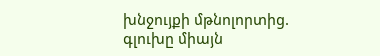խնջույքի մթնոլորտից. գլուխը միայն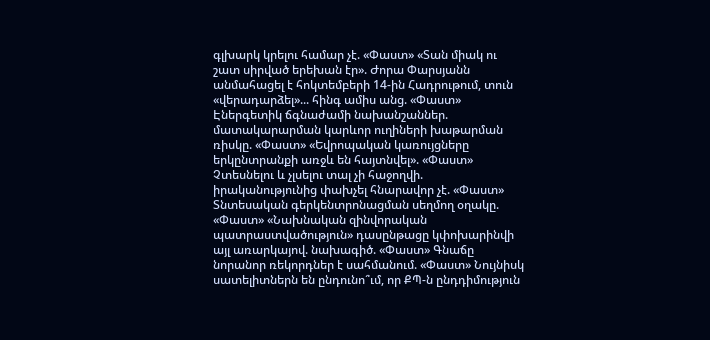գլխարկ կրելու համար չէ. «Փաստ» «Տան միակ ու շատ սիրված երեխան էր». Ժորա Փարսյանն անմահացել է հոկտեմբերի 14-ին Հադրութում, տուն «վերադարձել»... հինգ ամիս անց. «Փաստ» Էներգետիկ ճգնաժամի նախանշաններ. մատակարարման կարևոր ուղիների խաթարման ռիսկը. «Փաստ» «Եվրոպական կառույցները երկընտրանքի առջև են հայտնվել». «Փաստ» Չտեսնելու և չլսելու տալ չի հաջողվի. իրականությունից փախչել հնարավոր չէ. «Փաստ» Տնտեսական գերկենտրոնացման սեղմող օղակը. «Փաստ» «Նախնական զինվորական պատրաստվածություն» դասընթացը կփոխարինվի այլ առարկայով. նախագիծ. «Փաստ» Գնաճը նորանոր ռեկորդներ է սահմանում. «Փաստ» Նույնիսկ սատելիտներն են ընդունո՞ւմ, որ ՔՊ-ն ընդդիմություն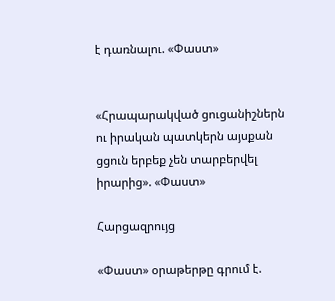է դառնալու. «Փաստ»


«Հրապարակված ցուցանիշներն ու իրական պատկերն այսքան ցցուն երբեք չեն տարբերվել իրարից». «Փաստ»

Հարցազրույց

«Փաստ» օրաթերթը գրում է.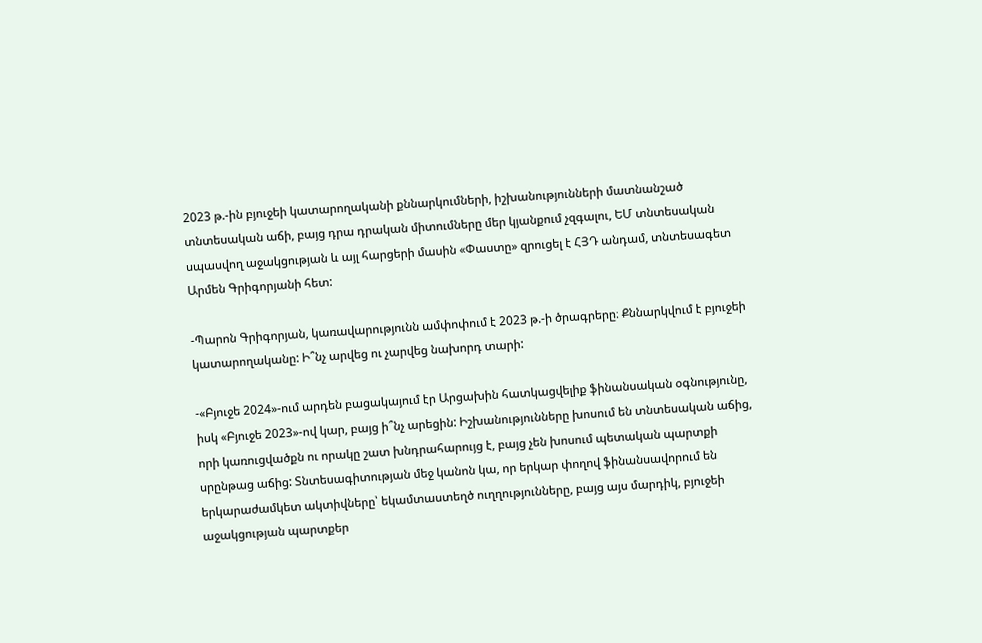2023 թ.-ին բյուջեի կատարողականի քննարկումների, իշխանությունների մատնանշած տնտեսական աճի, բայց դրա դրական միտումները մեր կյանքում չզգալու, ԵՄ տնտեսական սպասվող աջակցության և այլ հարցերի մասին «Փաստը» զրուցել է ՀՅԴ անդամ, տնտեսագետ Արմեն Գրիգորյանի հետ:

-Պարոն Գրիգորյան, կառավարությունն ամփոփում է 2023 թ.-ի ծրագրերը։ Քննարկվում է բյուջեի կատարողականը: Ի՞նչ արվեց ու չարվեց նախորդ տարի:

-«Բյուջե 2024»-ում արդեն բացակայում էր Արցախին հատկացվելիք ֆինանսական օգնությունը, իսկ «Բյուջե 2023»-ով կար, բայց ի՞նչ արեցին: Իշխանությունները խոսում են տնտեսական աճից, որի կառուցվածքն ու որակը շատ խնդրահարույց է, բայց չեն խոսում պետական պարտքի սրընթաց աճից: Տնտեսագիտության մեջ կանոն կա, որ երկար փողով ֆինանսավորում են երկարաժամկետ ակտիվները՝ եկամտաստեղծ ուղղությունները, բայց այս մարդիկ, բյուջեի աջակցության պարտքեր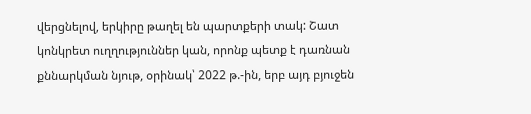վերցնելով, երկիրը թաղել են պարտքերի տակ: Շատ կոնկրետ ուղղություններ կան, որոնք պետք է դառնան քննարկման նյութ, օրինակ՝ 2022 թ.-ին, երբ այդ բյուջեն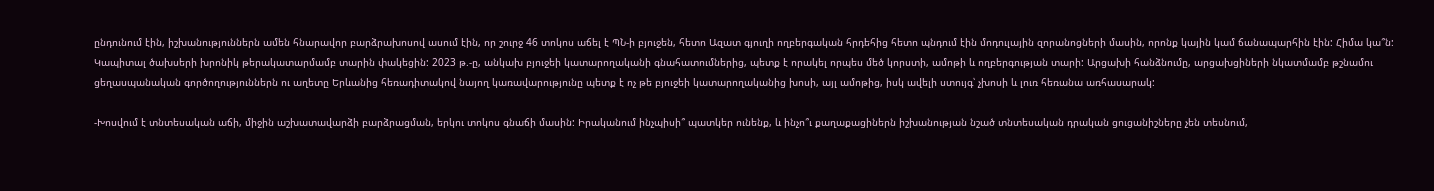ընդունում էին, իշխանություններն ամեն հնարավոր բարձրախոսով ասում էին, որ շուրջ 46 տոկոս աճել է ՊՆ-ի բյուջեն, հետո Ազատ գյուղի ողբերգական հրդեհից հետո պնդում էին մոդուլային զորանոցների մասին, որոնք կային կամ ճանապարհին էին: Հիմա կա՞ն: Կապիտալ ծախսերի խրոնիկ թերակատարմամբ տարին փակեցին: 2023 թ.-ը, անկախ բյուջեի կատարողականի գնահատումներից, պետք է որակել որպես մեծ կորստի, ամոթի և ողբերգության տարի: Արցախի հանձնումը, արցախցիների նկատմամբ թշնամու ցեղասպանական գործողություններն ու աղետը Երևանից հեռադիտակով նայող կառավարությունը պետք է ոչ թե բյուջեի կատարողականից խոսի, այլ ամոթից, իսկ ավելի ստույգ՝ չխոսի և լուռ հեռանա առհասարակ:

-Խոսվում է տնտեսական աճի, միջին աշխատավարձի բարձրացման, երկու տոկոս գնաճի մասին: Իրականում ինչպիսի՞ պատկեր ունենք, և ինչո՞ւ քաղաքացիներն իշխանության նշած տնտեսական դրական ցուցանիշները չեն տեսնում,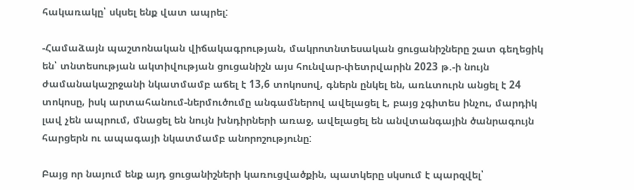հակառակը՝ սկսել ենք վատ ապրել:

-Համաձայն պաշտոնական վիճակագրության, մակրոտնտեսական ցուցանիշները շատ գեղեցիկ են՝ տնտեսության ակտիվության ցուցանիշն այս հունվար-փետրվարին 2023 թ.-ի նույն ժամանակաշրջանի նկատմամբ աճել է 13,6 տոկոսով, գներն ընկել են, առևտուրն անցել է 24 տոկոսը, իսկ արտահանում-ներմուծումը անգամներով ավելացել է, բայց չգիտես ինչու, մարդիկ լավ չեն ապրում, մնացել են նույն խնդիրների առաջ, ավելացել են անվտանգային ծանրագույն հարցերն ու ապագայի նկատմամբ անորոշությունը:

Բայց որ նայում ենք այդ ցուցանիշների կառուցվածքին, պատկերը սկսում է պարզվել՝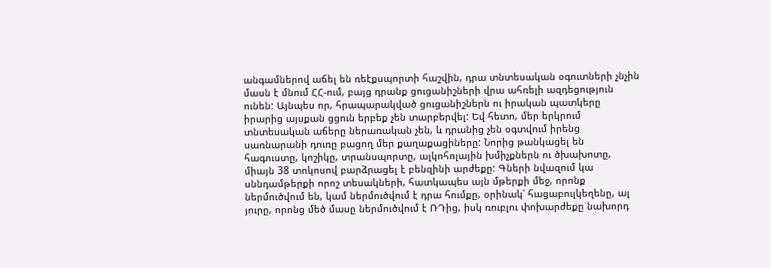անգամներով աճել են ռեէքսպորտի հաշվին, դրա տնտեսական օգուտների չնչին մասն է մնում ՀՀ-ում, բայց դրանք ցուցանիշների վրա ահռելի ազդեցություն ունեն: Այնպես որ, հրապարակված ցուցանիշներն ու իրական պատկերը իրարից այսքան ցցուն երբեք չեն տարբերվել: Եվ հետո, մեր երկրում տնտեսական աճերը ներառական չեն, և դրանից չեն օգտվում իրենց սառնարանի դուռը բացող մեր քաղաքացիները: Նորից թանկացել են հագուստը, կոշիկը, տրանսպորտը, ալկոհոլային խմիչքներն ու ծխախոտը, միայն 38 տոկոսով բարձրացել է բենզինի արժեքը: Գների նվազում կա սննդամթերքի որոշ տեսակների, հատկապես այն մթերքի մեջ, որոնք ներմուծվում են, կամ ներմուծվում է դրա հումքը, օրինակ՝ հացաբուլկեղենը, ալ յուրը, որոնց մեծ մասը ներմուծվում է ՌԴից, իսկ ռուբլու փոխարժեքը նախորդ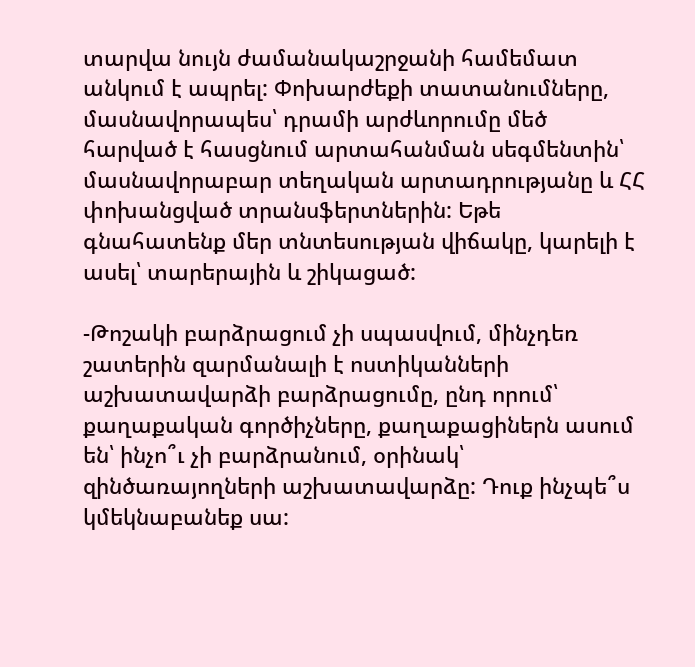տարվա նույն ժամանակաշրջանի համեմատ անկում է ապրել: Փոխարժեքի տատանումները, մասնավորապես՝ դրամի արժևորումը մեծ հարված է հասցնում արտահանման սեգմենտին՝ մասնավորաբար տեղական արտադրությանը և ՀՀ փոխանցված տրանսֆերտներին: Եթե գնահատենք մեր տնտեսության վիճակը, կարելի է ասել՝ տարերային և շիկացած:

-Թոշակի բարձրացում չի սպասվում, մինչդեռ շատերին զարմանալի է ոստիկանների աշխատավարձի բարձրացումը, ընդ որում՝ քաղաքական գործիչները, քաղաքացիներն ասում են՝ ինչո՞ւ չի բարձրանում, օրինակ՝ զինծառայողների աշխատավարձը: Դուք ինչպե՞ս կմեկնաբանեք սա: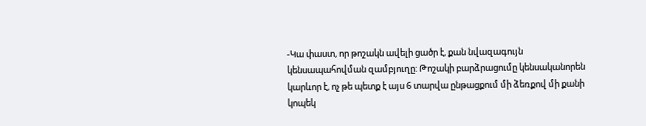-Կա փաստ, որ թոշակն ավելի ցածր է, քան նվազագույն կենսապահովման զամբյուղը: Թոշակի բարձրացումը կենսականորեն կարևոր է, ոչ թե պետք է այս 6 տարվա ընթացքում մի ձեռքով մի քանի կոպեկ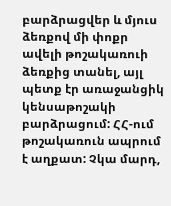բարձրացվեր և մյուս ձեռքով մի փոքր ավելի թոշակառուի ձեռքից տանել, այլ պետք էր առաջանցիկ կենսաթոշակի բարձրացում: ՀՀ-ում թոշակառուն ապրում է աղքատ: Չկա մարդ,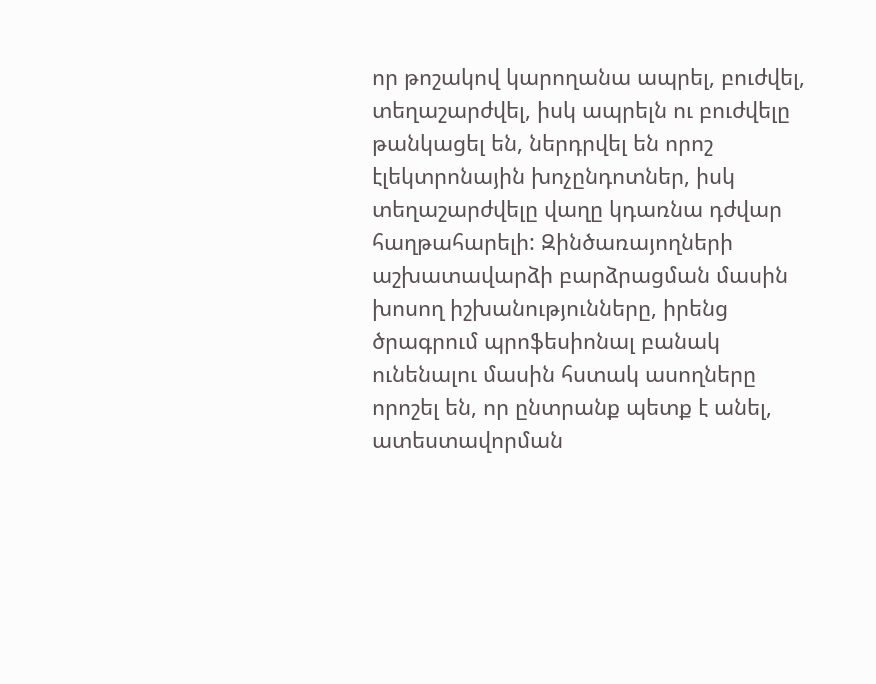որ թոշակով կարողանա ապրել, բուժվել, տեղաշարժվել, իսկ ապրելն ու բուժվելը թանկացել են, ներդրվել են որոշ էլեկտրոնային խոչընդոտներ, իսկ տեղաշարժվելը վաղը կդառնա դժվար հաղթահարելի: Զինծառայողների աշխատավարձի բարձրացման մասին խոսող իշխանությունները, իրենց ծրագրում պրոֆեսիոնալ բանակ ունենալու մասին հստակ ասողները որոշել են, որ ընտրանք պետք է անել, ատեստավորման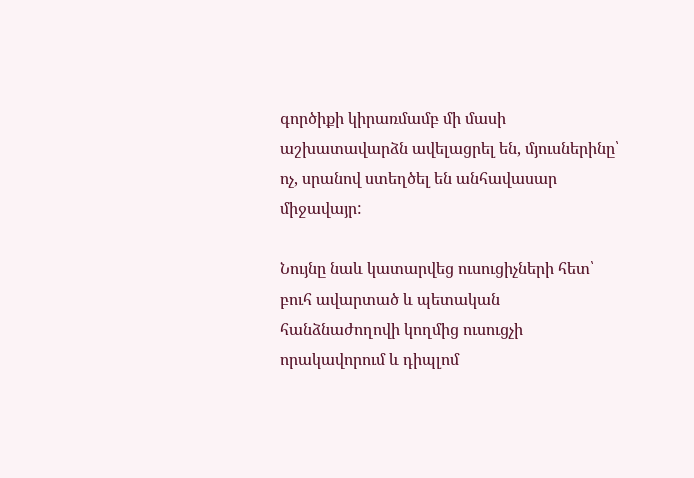գործիքի կիրառմամբ մի մասի աշխատավարձն ավելացրել են, մյուսներինը՝ ոչ, սրանով ստեղծել են անհավասար միջավայր:

Նույնը նաև կատարվեց ուսուցիչների հետ՝ բուհ ավարտած և պետական հանձնաժողովի կողմից ուսուցչի որակավորում և դիպլոմ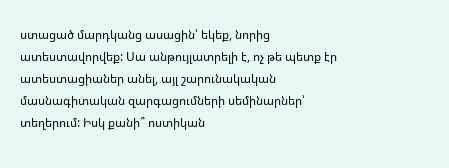ստացած մարդկանց ասացին՝ եկեք, նորից ատեստավորվեք: Սա անթույլատրելի է, ոչ թե պետք էր ատեստացիաներ անել, այլ շարունակական մասնագիտական զարգացումների սեմինարներ՝ տեղերում: Իսկ քանի՞ ոստիկան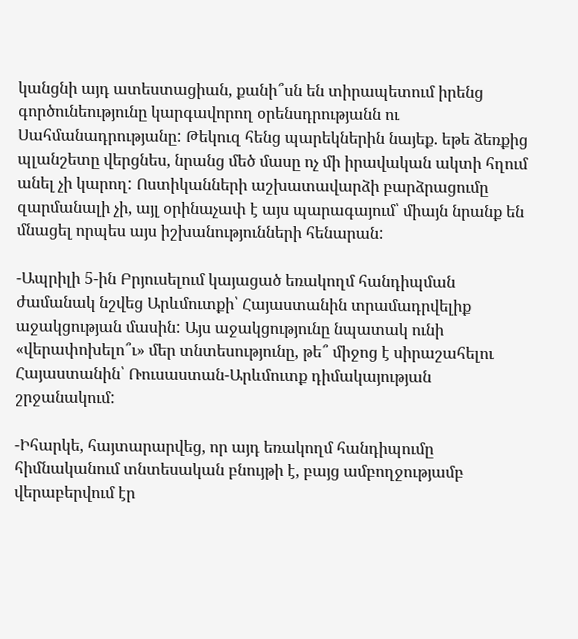կանցնի այդ ատեստացիան, քանի՞սն են տիրապետում իրենց գործունեությունը կարգավորող օրենսդրությանն ու Սահմանադրությանը: Թեկուզ հենց պարեկներին նայեք. եթե ձեռքից պլանշետը վերցնես, նրանց մեծ մասը ոչ մի իրավական ակտի հղում անել չի կարող: Ոստիկանների աշխատավարձի բարձրացումը զարմանալի չի, այլ օրինաչափ է այս պարագայում՝ միայն նրանք են մնացել որպես այս իշխանությունների հենարան:

-Ապրիլի 5-ին Բրյուսելում կայացած եռակողմ հանդիպման ժամանակ նշվեց Արևմուտքի՝ Հայաստանին տրամադրվելիք աջակցության մասին: Այս աջակցությունը նպատակ ունի «վերափոխելո՞ւ» մեր տնտեսությունը, թե՞ միջոց է սիրաշահելու Հայաստանին՝ Ռուսաստան-Արևմուտք դիմակայության շրջանակում:

-Իհարկե, հայտարարվեց, որ այդ եռակողմ հանդիպումը հիմնականում տնտեսական բնույթի է, բայց ամբողջությամբ վերաբերվում էր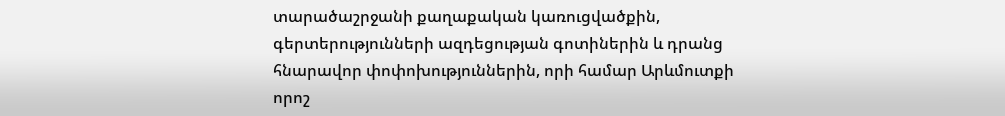տարածաշրջանի քաղաքական կառուցվածքին, գերտերությունների ազդեցության գոտիներին և դրանց հնարավոր փոփոխություններին, որի համար Արևմուտքի որոշ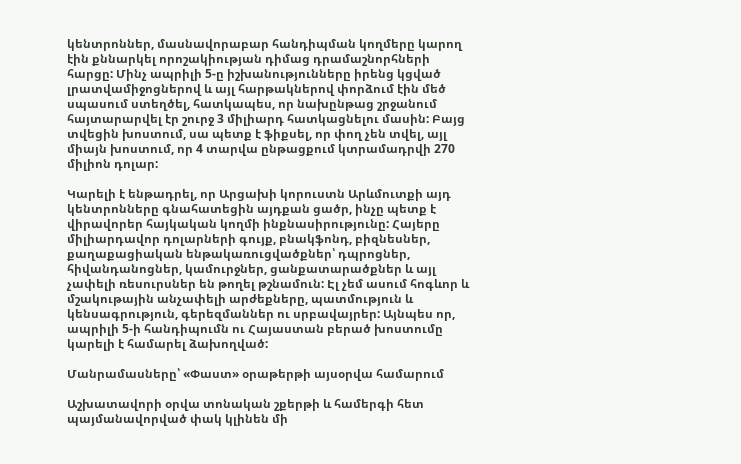կենտրոններ, մասնավորաբար հանդիպման կողմերը կարող էին քննարկել որոշակիության դիմաց դրամաշնորհների հարցը: Մինչ ապրիլի 5-ը իշխանությունները իրենց կցված լրատվամիջոցներով և այլ հարթակներով փորձում էին մեծ սպասում ստեղծել, հատկապես, որ նախընթաց շրջանում հայտարարվել էր շուրջ 3 միլիարդ հատկացնելու մասին: Բայց տվեցին խոստում, սա պետք է ֆիքսել, որ փող չեն տվել, այլ միայն խոստում, որ 4 տարվա ընթացքում կտրամադրվի 270 միլիոն դոլար:

Կարելի է ենթադրել, որ Արցախի կորուստն Արևմուտքի այդ կենտրոնները գնահատեցին այդքան ցածր, ինչը պետք է վիրավորեր հայկական կողմի ինքնասիրությունը: Հայերը միլիարդավոր դոլարների գույք, բնակֆոնդ, բիզնեսներ, քաղաքացիական ենթակառուցվածքներ՝ դպրոցներ, հիվանդանոցներ, կամուրջներ, ցանքատարածքներ և այլ չափելի ռեսուրսներ են թողել թշնամուն: Էլ չեմ ասում հոգևոր և մշակութային անչափելի արժեքները, պատմություն և կենսագրություն, գերեզմաններ ու սրբավայրեր: Այնպես որ, ապրիլի 5-ի հանդիպումն ու Հայաստան բերած խոստումը կարելի է համարել ձախողված:

Մանրամասները՝ «Փաստ» օրաթերթի այսօրվա համարում

Աշխատավորի օրվա տոնական շքերթի և համերգի հետ պայմանավորված փակ կլինեն մի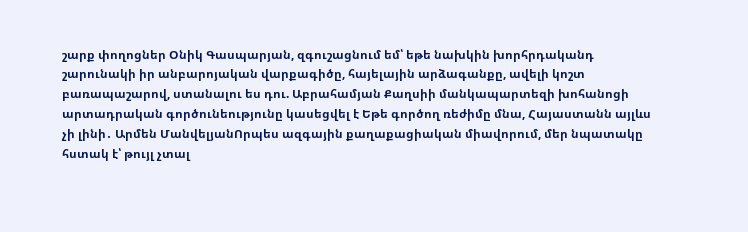շարք փողոցներ Օնիկ Գասպարյան, զգուշացնում եմ՝ եթե նախկին խորհրդականդ շարունակի իր անբարոյական վարքագիծը, հայելային արձագանքը, ավելի կոշտ բառապաշարով, ստանալու ես դու. Աբրահամյան Քաղսիի մանկապարտեզի խոհանոցի արտադրական գործունեությունը կասեցվել է Եթե գործող ռեժիմը մնա, Հայաստանն այլևս չի լինի․ Արմեն ՄանվելյանՈրպես ազգային քաղաքացիական միավորում, մեր նպատակը հստակ է՝ թույլ չտալ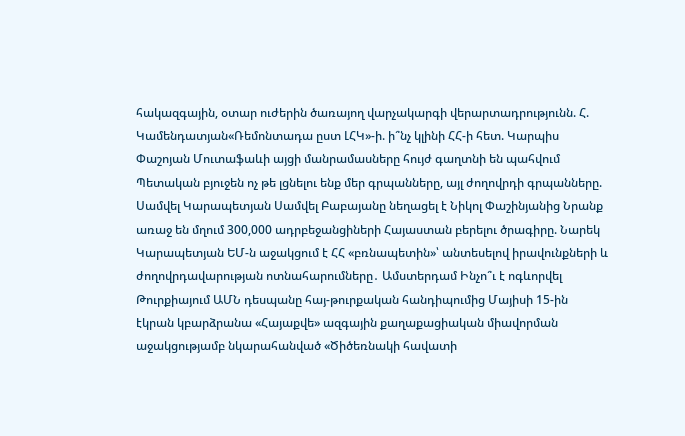հակազգային, օտար ուժերին ծառայող վարչակարգի վերարտադրությունն. Հ. Կամենդատյան«Ռեմոնտադա ըստ ԼՀԿ»-ի. ի՞նչ կլինի ՀՀ-ի հետ. Կարպիս Փաշոյան Մուտաֆաևի այցի մանրամասները հույժ գաղտնի են պահվում Պետական բյուջեն ոչ թե լցնելու ենք մեր գրպանները, այլ ժողովրդի գրպանները. Սամվել Կարապետյան Սամվել Բաբայանը նեղացել է Նիկոլ Փաշինյանից Նրանք առաջ են մղում 300,000 ադրբեջանցիների Հայաստան բերելու ծրագիրը. Նարեկ Կարապետյան ԵՄ-ն աջակցում է ՀՀ «բռնապետին»՝ անտեսելով իրավունքների և ժողովրդավարության ոտնահարումները․ Ամստերդամ Ինչո՞ւ է ոգևորվել Թուրքիայում ԱՄՆ դեսպանը հայ-թուրքական հանդիպումից Մայիսի 15-ին էկրան կբարձրանա «Հայաքվե» ազգային քաղաքացիական միավորման աջակցությամբ նկարահանված «Ծիծեռնակի հավատի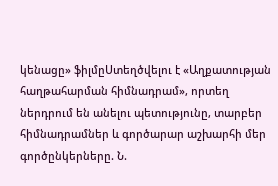կենացը» ֆիլմըՍտեղծվելու է «Աղքատության հաղթահարման հիմնադրամ», որտեղ ներդրում են անելու պետությունը, տարբեր հիմնադրամներ և գործարար աշխարհի մեր գործընկերները. Ն.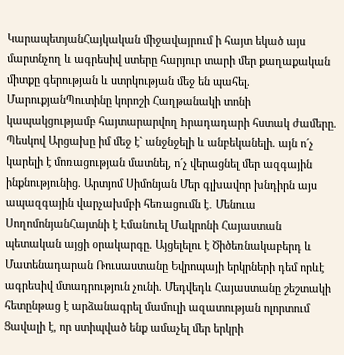ԿարապետյանՀայկական միջավայրում ի հայտ եկած այս մարտնչող և ագրեսիվ ստերը հարյուր տարի մեր քաղաքական միտքը գերության և ստրկության մեջ են պահել. ՄարուքյանՊուտինը կորոշի Հաղթանակի տոնի կապակցությամբ հայտարարվող hրադադարի հստակ ժամերը. Պեսկով Արցախը իմ մեջ է` անջնջելի և անբեկանելի. այն ո´չ կարելի է մոռացության մատնել, ո´չ վերացնել մեր ազգային ինքնությունից. Արտյոմ Սիմոնյան Մեր գլխավոր խնդիրն այս ապազգային վարչախմբի հեռացումն է․ Մենուա ՍողոմոնյանՀայտնի է Էմանուել Մակրոնի Հայաստան պետական այցի օրակարգը. Այցելելու է Ծիծեռնակաբերդ և Մատենադարան Ռուսաստանը Եվրոպայի երկրների դեմ որևէ ագրեuիվ մտադրություն չունի. Մեդվեդև Հայաստանը շեշտակի հետընթաց է արձանագրել մամուլի ազատության ոլորտում Ցավալի է, որ ստիպված ենք ամաչել մեր երկրի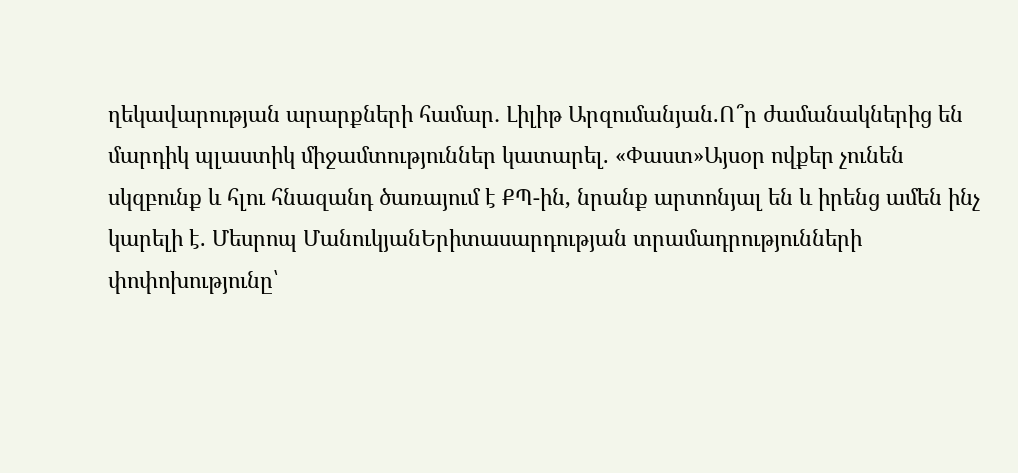ղեկավարության արարքների համար․ Լիլիթ Արզումանյան.Ո՞ր ժամանակներից են մարդիկ պլաստիկ միջամտություններ կատարել. «Փաստ»Այսօր ովքեր չունեն սկզբունք և հլու հնազանդ ծառայում է ՔՊ-ին, նրանք արտոնյալ են և իրենց ամեն ինչ կարելի է. Մեսրոպ ՄանուկյանԵրիտասարդության տրամադրությունների փոփոխությունը՝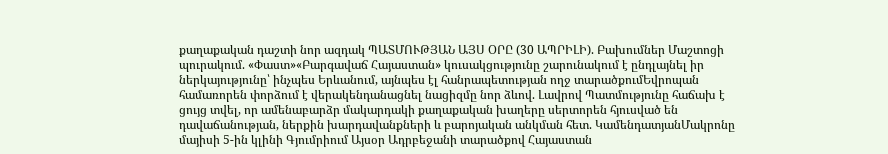քաղաքական դաշտի նոր ազդակ ՊԱՏՄՈՒԹՅԱՆ ԱՅՍ ՕՐԸ (30 ԱՊՐԻԼԻ). Բախումներ Մաշտոցի պուրակում. «Փաստ»«Բարգավաճ Հայաստան» կուսակցությունը շարունակում է ընդլայնել իր ներկայությունը՝ ինչպես Երևանում, այնպես էլ հանրապետության ողջ տարածքումԵվրոպան համառորեն փորձում է վերակենդանացնել նացիզմը նոր ձևով. Լավրով Պատմությունը հաճախ է ցույց տվել, որ ամենաբարձր մակարդակի քաղաքական խաղերը սերտորեն հյուսված են դավաճանության, ներքին խարդավանքների և բարոյական անկման հետ. ԿամենդատյանՄակրոնը մայիսի 5-ին կլինի Գյումրիում Այսօր Ադրբեջանի տարածքով Հայաստան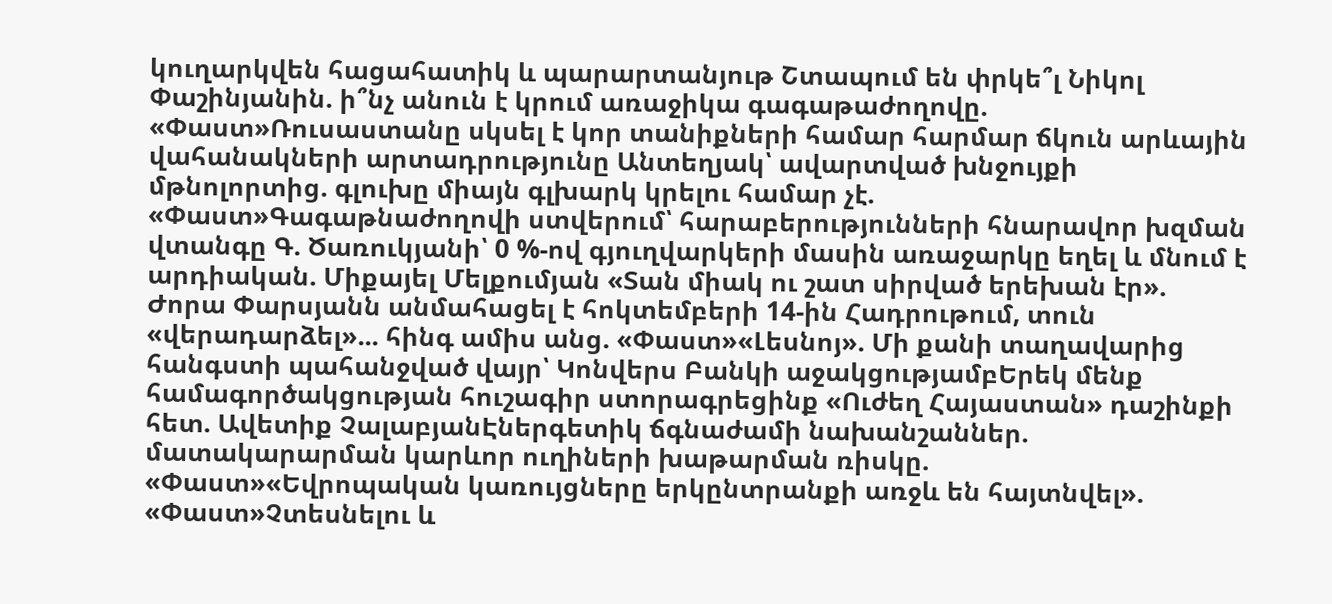կուղարկվեն հացահատիկ և պարարտանյութ Շտապում են փրկե՞լ Նիկոլ Փաշինյանին. ի՞նչ անուն է կրում առաջիկա գագաթաժողովը. «Փաստ»Ռուսաստանը սկսել է կոր տանիքների համար հարմար ճկուն արևային վահանակների արտադրությունը Անտեղյակ՝ ավարտված խնջույքի մթնոլորտից. գլուխը միայն գլխարկ կրելու համար չէ. «Փաստ»Գագաթնաժողովի ստվերում՝ հարաբերությունների հնարավոր խզման վտանգը Գ. Ծառուկյանի՝ 0 %-ով գյուղվարկերի մասին առաջարկը եղել և մնում է արդիական. Միքայել Մելքումյան «Տան միակ ու շատ սիրված երեխան էր». Ժորա Փարսյանն անմահացել է հոկտեմբերի 14-ին Հադրութում, տուն «վերադարձել»... հինգ ամիս անց. «Փաստ»«Լեսնոյ». Մի քանի տաղավարից հանգստի պահանջված վայր՝ Կոնվերս Բանկի աջակցությամբԵրեկ մենք համագործակցության հուշագիր ստորագրեցինք «Ուժեղ Հայաստան» դաշինքի հետ. Ավետիք ՉալաբյանԷներգետիկ ճգնաժամի նախանշաններ. մատակարարման կարևոր ուղիների խաթարման ռիսկը. «Փաստ»«Եվրոպական կառույցները երկընտրանքի առջև են հայտնվել». «Փաստ»Չտեսնելու և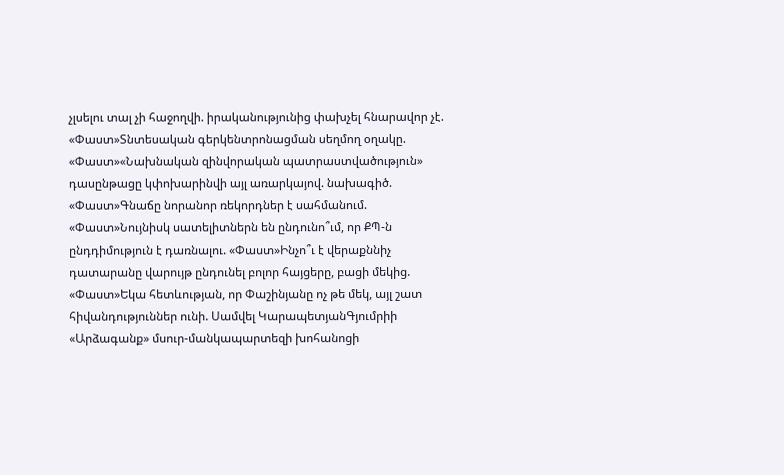չլսելու տալ չի հաջողվի. իրականությունից փախչել հնարավոր չէ. «Փաստ»Տնտեսական գերկենտրոնացման սեղմող օղակը. «Փաստ»«Նախնական զինվորական պատրաստվածություն» դասընթացը կփոխարինվի այլ առարկայով. նախագիծ. «Փաստ»Գնաճը նորանոր ռեկորդներ է սահմանում. «Փաստ»Նույնիսկ սատելիտներն են ընդունո՞ւմ, որ ՔՊ-ն ընդդիմություն է դառնալու. «Փաստ»Ինչո՞ւ է վերաքննիչ դատարանը վարույթ ընդունել բոլոր հայցերը, բացի մեկից. «Փաստ»Եկա հետևության, որ Փաշինյանը ոչ թե մեկ, այլ շատ հիվանդություններ ունի. Սամվել ԿարապետյանԳյումրիի «Արձագանք» մսուր-մանկապարտեզի խոհանոցի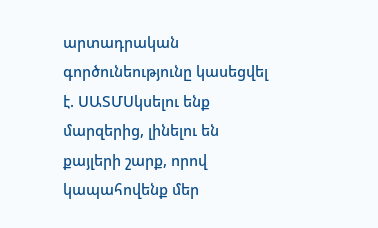արտադրական գործունեությունը կասեցվել է. ՍԱՏՄՍկսելու ենք մարզերից, լինելու են քայլերի շարք, որով կապահովենք մեր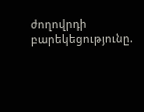ժողովրդի բարեկեցությունը.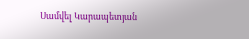Սամվել Կարապետյան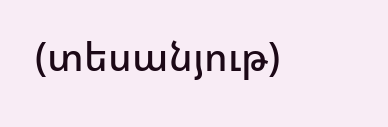(տեսանյութ)